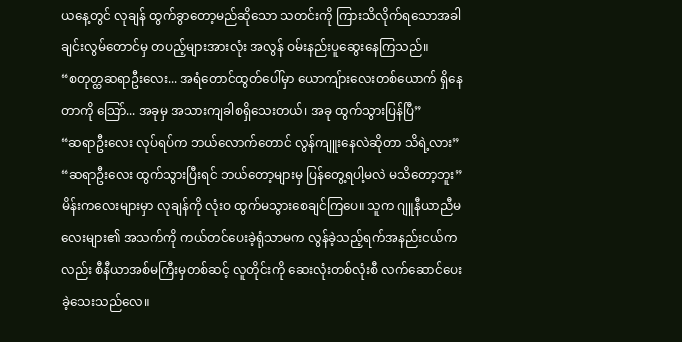ယနေ့တွင် လုချန် ထွက်ခွာတော့မည်ဆိုသော သတင်းကို ကြားသိလိုက်ရသောအခါ ချင်းလွမ်တောင်မှ တပည့်များအားလုံး အလွန် ဝမ်းနည်းပူဆွေးနေကြသည်။
“စတုတ္ထဆရာဦးလေး... အရံတောင်ထွတ်ပေါ်မှာ ယောကျ်ားလေးတစ်ယောက် ရှိနေတာကို သြော်... အခုမှ အသားကျခါစရှိသေးတယ်၊ အခု ထွက်သွားပြန်ပြီ”
“ဆရာဦးလေး လုပ်ရပ်က ဘယ်လောက်တောင် လွန်ကျူးနေလဲဆိုတာ သိရဲ့လား”
“ဆရာဦးလေး ထွက်သွားပြီးရင် ဘယ်တော့များမှ ပြန်တွေ့ရပါ့မလဲ မသိတော့ဘူး”
မိန်းကလေးများမှာ လုချန်ကို လုံးဝ ထွက်မသွားစေချင်ကြပေ။ သူက ဂျူနီယာညီမလေးများ၏ အသက်ကို ကယ်တင်ပေးခဲ့ရုံသာမက လွန်ခဲ့သည့်ရက်အနည်းငယ်ကလည်း စီနီယာအစ်မကြီးမှတစ်ဆင့် လူတိုင်းကို ဆေးလုံးတစ်လုံးစီ လက်ဆောင်ပေးခဲ့သေးသည်လေ။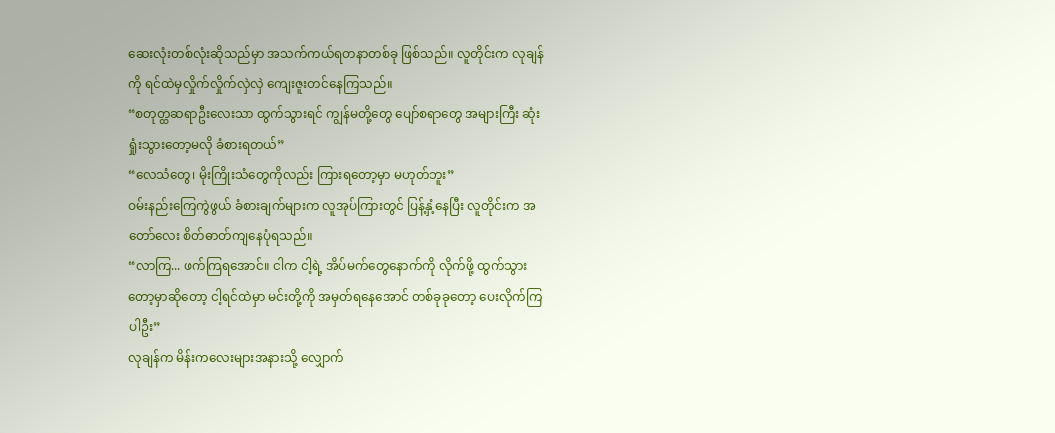ဆေးလုံးတစ်လုံးဆိုသည်မှာ အသက်ကယ်ရတနာတစ်ခု ဖြစ်သည်။ လူတိုင်းက လုချန်ကို ရင်ထဲမှလှိုက်လှိုက်လှဲလှဲ ကျေးဇူးတင်နေကြသည်။
“စတုတ္ထဆရာဦးလေးသာ ထွက်သွားရင် ကျွန်မတို့တွေ ပျော်စရာတွေ အများကြီး ဆုံးရှုံးသွားတော့မလို ခံစားရတယ်”
“လေသံတွေ၊ မိုးကြိုးသံတွေကိုလည်း ကြားရတော့မှာ မဟုတ်ဘူး”
ဝမ်းနည်းကြေကွဲဖွယ် ခံစားချက်များက လူအုပ်ကြားတွင် ပြန့်နှံ့နေပြီး လူတိုင်းက အတော်လေး စိတ်ဓာတ်ကျနေပုံရသည်။
“လာကြ... ဖက်ကြရအောင်။ ငါက ငါ့ရဲ့ အိပ်မက်တွေနောက်ကို လိုက်ဖို့ ထွက်သွားတော့မှာဆိုတော့ ငါ့ရင်ထဲမှာ မင်းတို့ကို အမှတ်ရနေအောင် တစ်ခုခုတော့ ပေးလိုက်ကြပါဦး”
လုချန်က မိန်းကလေးများအနားသို့ လျှောက်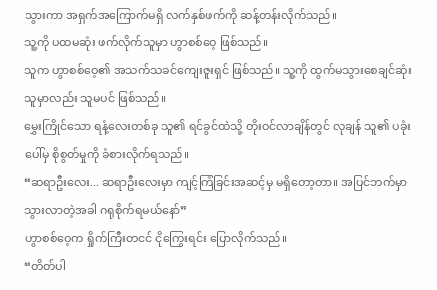သွားကာ အရှက်အကြောက်မရှိ လက်နှစ်ဖက်ကို ဆန့်တန်းလိုက်သည်။
သူ့ကို ပထမဆုံး ဖက်လိုက်သူမှာ ဟွာစစ်ဝေ့ ဖြစ်သည်။
သူက ဟွာစစ်ဝေ့၏ အသက်သခင်ကျေးဇူးရှင် ဖြစ်သည်။ သူ့ကို ထွက်မသွားစေချင်ဆုံးသူမှာလည်း သူမပင် ဖြစ်သည်။
မွှေးကြိုင်သော ရနံ့လေးတစ်ခု သူ၏ ရင်ခွင်ထဲသို့ တိုးဝင်လာချိန်တွင် လုချန် သူ၏ ပခုံးပေါ်မှ စိုစွတ်မှုကို ခံစားလိုက်ရသည်။
“ဆရာဦးလေး... ဆရာဦးလေးမှာ ကျင့်ကြံခြင်းအဆင့်မှ မရှိတော့တာ။ အပြင်ဘက်မှာ သွားလာတဲ့အခါ ဂရုစိုက်ရမယ်နော်”
ဟွာစစ်ဝေ့က ရှိုက်ကြီးတငင် ငိုကြွေးရင်း ပြောလိုက်သည်။
“တိတ်ပါ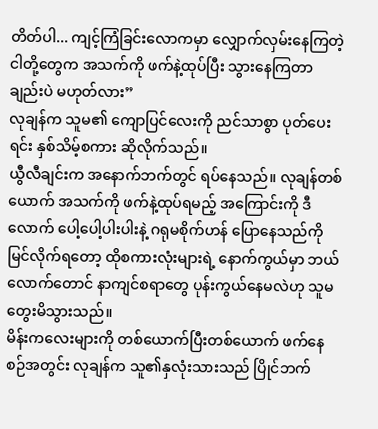တိတ်ပါ... ကျင့်ကြံခြင်းလောကမှာ လျှောက်လှမ်းနေကြတဲ့ ငါတို့တွေက အသက်ကို ဖက်နဲ့ထုပ်ပြီး သွားနေကြတာချည်းပဲ မဟုတ်လား”
လုချန်က သူမ၏ ကျောပြင်လေးကို ညင်သာစွာ ပုတ်ပေးရင်း နှစ်သိမ့်စကား ဆိုလိုက်သည်။
ယွီလီချင်းက အနောက်ဘက်တွင် ရပ်နေသည်။ လုချန်တစ်ယောက် အသက်ကို ဖက်နဲ့ထုပ်ရမည့် အကြောင်းကို ဒီလောက် ပေါ့ပေါ့ပါးပါးနဲ့ ဂရုမစိုက်ဟန် ပြောနေသည်ကို မြင်လိုက်ရတော့ ထိုစကားလုံးများရဲ့ နောက်ကွယ်မှာ ဘယ်လောက်တောင် နာကျင်စရာတွေ ပုန်းကွယ်နေမလဲဟု သူမ တွေးမိသွားသည်။
မိန်းကလေးများကို တစ်ယောက်ပြီးတစ်ယောက် ဖက်နေစဉ်အတွင်း လုချန်က သူ၏နှလုံးသားသည် ပြိုင်ဘက်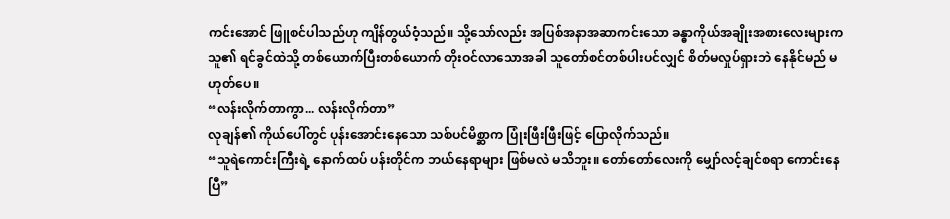ကင်းအောင် ဖြူစင်ပါသည်ဟု ကျိန်တွယ်ဝံ့သည်။ သို့သော်လည်း အပြစ်အနာအဆာကင်းသော ခန္ဓာကိုယ်အချိုးအစားလေးများက သူ၏ ရင်ခွင်ထဲသို့ တစ်ယောက်ပြီးတစ်ယောက် တိုးဝင်လာသောအခါ သူတော်စင်တစ်ပါးပင်လျှင် စိတ်မလှုပ်ရှားဘဲ နေနိုင်မည် မဟုတ်ပေ။
“လန်းလိုက်တာကွာ... လန်းလိုက်တာ”
လုချန်၏ ကိုယ်ပေါ်တွင် ပုန်းအောင်းနေသော သစ်ပင်မိစ္ဆာက ပြုံးဖြီးဖြီးဖြင့် ပြောလိုက်သည်။
“သူရဲကောင်းကြီးရဲ့ နောက်ထပ် ပန်းတိုင်က ဘယ်နေရာများ ဖြစ်မလဲ မသိဘူး။ တော်တော်လေးကို မျှော်လင့်ချင်စရာ ကောင်းနေပြီ”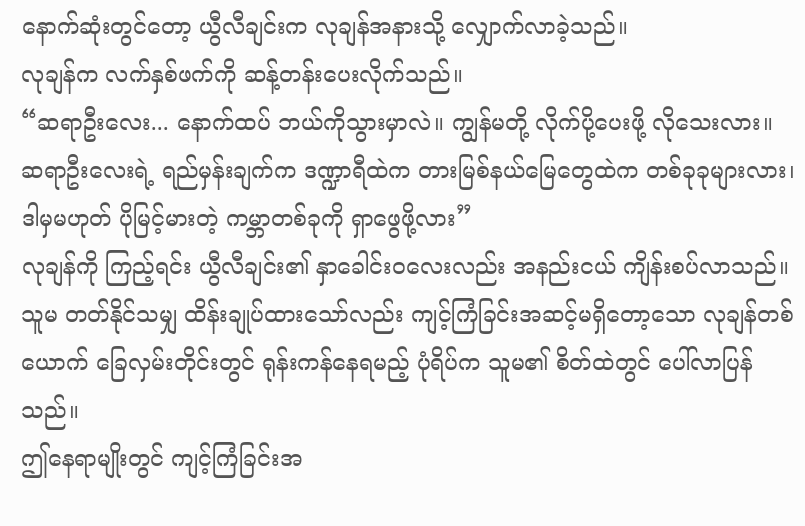နောက်ဆုံးတွင်တော့ ယွီလီချင်းက လုချန်အနားသို့ လျှောက်လာခဲ့သည်။
လုချန်က လက်နှစ်ဖက်ကို ဆန့်တန်းပေးလိုက်သည်။
“ဆရာဦးလေး... နောက်ထပ် ဘယ်ကိုသွားမှာလဲ။ ကျွန်မတို့ လိုက်ပို့ပေးဖို့ လိုသေးလား။ ဆရာဦးလေးရဲ့ ရည်မှန်းချက်က ဒဏ္ဍာရီထဲက တားမြစ်နယ်မြေတွေထဲက တစ်ခုခုများလား၊ ဒါမှမဟုတ် ပိုမြင့်မားတဲ့ ကမ္ဘာတစ်ခုကို ရှာဖွေဖို့လား”
လုချန်ကို ကြည့်ရင်း ယွီလီချင်း၏ နှာခေါင်းဝလေးလည်း အနည်းငယ် ကျိန်းစပ်လာသည်။
သူမ တတ်နိုင်သမျှ ထိန်းချုပ်ထားသော်လည်း ကျင့်ကြံခြင်းအဆင့်မရှိတော့သော လုချန်တစ်ယောက် ခြေလှမ်းတိုင်းတွင် ရုန်းကန်နေရမည့် ပုံရိပ်က သူမ၏ စိတ်ထဲတွင် ပေါ်လာပြန်သည်။
ဤနေရာမျိုးတွင် ကျင့်ကြံခြင်းအ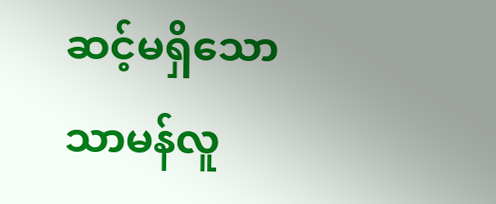ဆင့်မရှိသော သာမန်လူ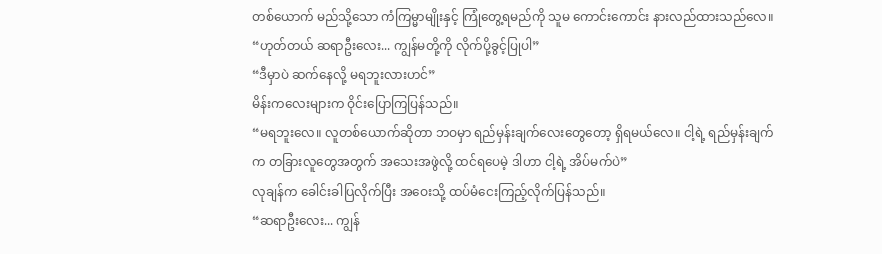တစ်ယောက် မည်သို့သော ကံကြမ္မာမျိုးနှင့် ကြုံတွေ့ရမည်ကို သူမ ကောင်းကောင်း နားလည်ထားသည်လေ။
“ဟုတ်တယ် ဆရာဦးလေး... ကျွန်မတို့ကို လိုက်ပို့ခွင့်ပြုပါ”
“ဒီမှာပဲ ဆက်နေလို့ မရဘူးလားဟင်”
မိန်းကလေးများက ဝိုင်းပြောကြပြန်သည်။
“မရဘူးလေ။ လူတစ်ယောက်ဆိုတာ ဘဝမှာ ရည်မှန်းချက်လေးတွေတော့ ရှိရမယ်လေ။ ငါ့ရဲ့ ရည်မှန်းချက်က တခြားလူတွေအတွက် အသေးအဖွဲလို့ ထင်ရပေမဲ့ ဒါဟာ ငါ့ရဲ့ အိပ်မက်ပဲ”
လုချန်က ခေါင်းခါပြလိုက်ပြီး အဝေးသို့ ထပ်မံငေးကြည့်လိုက်ပြန်သည်။
“ဆရာဦးလေး... ကျွန်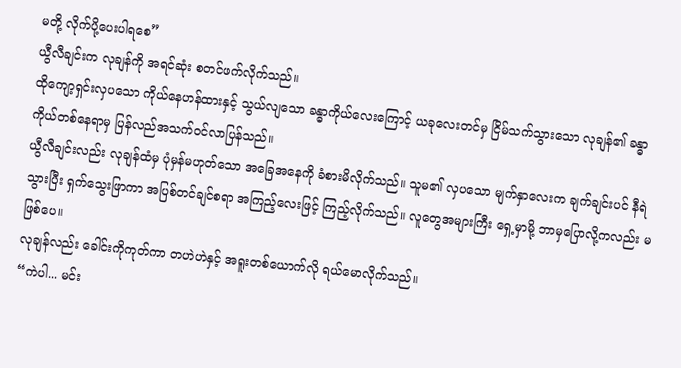မတို့ လိုက်ပို့ပေးပါရစေ”
ယွီလီချင်းက လုချန်ကို အရင်ဆုံး စတင်ဖက်လိုက်သည်။
ထိုကျော့ရှင်းလှပသော ကိုယ်နေဟန်ထားနှင့် သွယ်လျသော ခန္ဓာကိုယ်လေးကြောင့် ယခုလေးတင်မှ ငြိမ်သက်သွားသော လုချန်၏ ခန္ဓာကိုယ်တစ်နေရာမှ ပြန်လည်အသက်ဝင်လာပြန်သည်။
ယွီလီချင်းလည်း လုချန်ထံမှ ပုံမှန်မဟုတ်သော အခြေအနေကို ခံစားမိလိုက်သည်။ သူမ၏ လှပသော မျက်နှာလေးက ချက်ချင်းပင် နီရဲသွားပြီး ရှက်သွေးဖြာကာ အပြစ်တင်ချင်စရာ အကြည့်လေးဖြင့် ကြည့်လိုက်သည်။ လူတွေအများကြီး ရှေ့မှာမို့ ဘာမှပြောလို့ကလည်း မဖြစ်ပေ။
လုချန်လည်း ခေါင်းကိုကုတ်ကာ တဟဲဟဲနှင့် အရူးတစ်ယောက်လို ရယ်မောလိုက်သည်။
“ကဲပါ... မင်း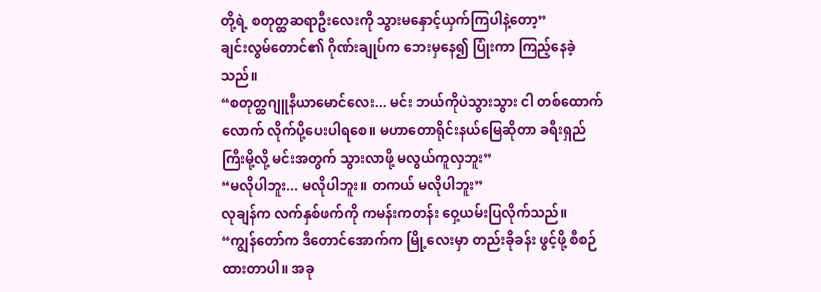တို့ရဲ့ စတုတ္ထဆရာဦးလေးကို သွားမနှောင့်ယှက်ကြပါနဲ့တော့”
ချင်းလွမ်တောင်၏ ဂိုဏ်းချုပ်က ဘေးမှနေ၍ ပြုံးကာ ကြည့်နေခဲ့သည်။
“စတုတ္ထဂျူနီယာမောင်လေး... မင်း ဘယ်ကိုပဲသွားသွား ငါ တစ်ထောက်လောက် လိုက်ပို့ပေးပါရစေ။ မဟာတောရိုင်းနယ်မြေဆိုတာ ခရီးရှည်ကြီးမို့လို့ မင်းအတွက် သွားလာဖို့ မလွယ်ကူလှဘူး”
“မလိုပါဘူး... မလိုပါဘူး။ တကယ် မလိုပါဘူး”
လုချန်က လက်နှစ်ဖက်ကို ကမန်းကတန်း ဝှေ့ယမ်းပြလိုက်သည်။
“ကျွန်တော်က ဒီတောင်အောက်က မြို့လေးမှာ တည်းခိုခန်း ဖွင့်ဖို့ စီစဉ်ထားတာပါ။ အခု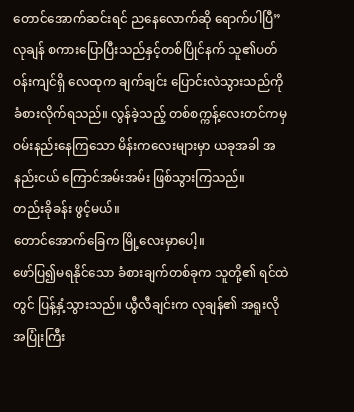တောင်အောက်ဆင်းရင် ညနေလောက်ဆို ရောက်ပါပြီ”
လုချန် စကားပြောပြီးသည်နှင့်တစ်ပြိုင်နက် သူ၏ပတ်ဝန်းကျင်ရှိ လေထုက ချက်ချင်း ပြောင်းလဲသွားသည်ကို ခံစားလိုက်ရသည်။ လွန်ခဲ့သည့် တစ်စက္ကန့်လေးတင်ကမှ ဝမ်းနည်းနေကြသော မိန်းကလေးများမှာ ယခုအခါ အနည်းငယ် ကြောင်အမ်းအမ်း ဖြစ်သွားကြသည်။
တည်းခိုခန်း ဖွင့်မယ်။
တောင်အောက်ခြေက မြို့လေးမှာပေါ့။
ဖော်ပြ၍မရနိုင်သော ခံစားချက်တစ်ခုက သူတို့၏ ရင်ထဲတွင် ပြန့်နှံ့သွားသည်။ ယွီလီချင်းက လုချန်၏ အရူးလို အပြုံးကြီး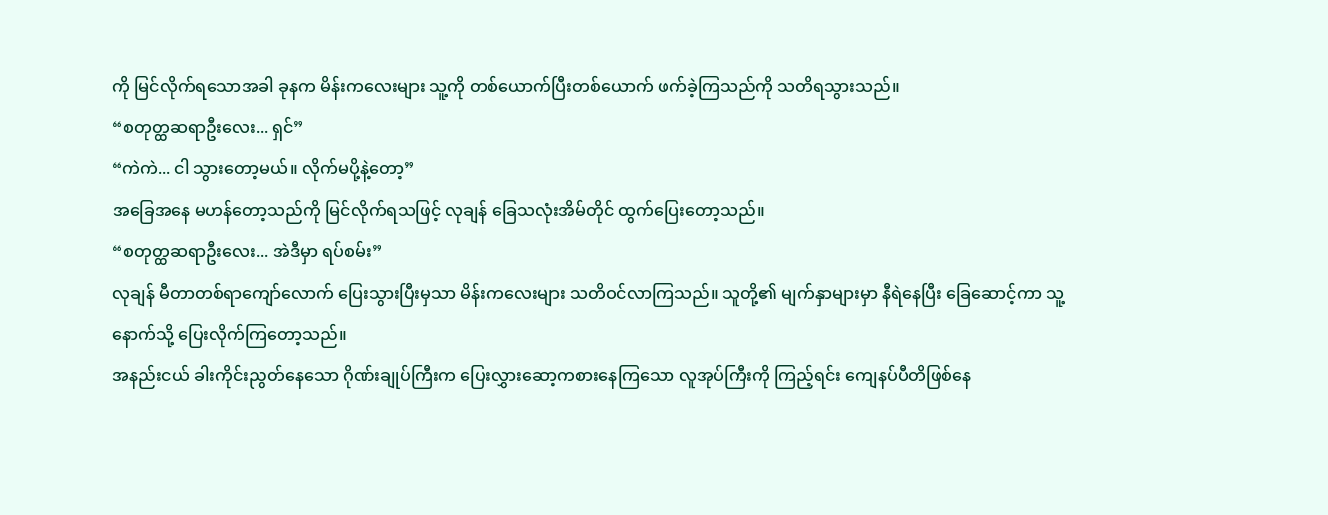ကို မြင်လိုက်ရသောအခါ ခုနက မိန်းကလေးများ သူ့ကို တစ်ယောက်ပြီးတစ်ယောက် ဖက်ခဲ့ကြသည်ကို သတိရသွားသည်။
“စတုတ္ထဆရာဦးလေး... ရှင်”
“ကဲကဲ... ငါ သွားတော့မယ်။ လိုက်မပို့နဲ့တော့”
အခြေအနေ မဟန်တော့သည်ကို မြင်လိုက်ရသဖြင့် လုချန် ခြေသလုံးအိမ်တိုင် ထွက်ပြေးတော့သည်။
“စတုတ္ထဆရာဦးလေး... အဲဒီမှာ ရပ်စမ်း”
လုချန် မီတာတစ်ရာကျော်လောက် ပြေးသွားပြီးမှသာ မိန်းကလေးများ သတိဝင်လာကြသည်။ သူတို့၏ မျက်နှာများမှာ နီရဲနေပြီး ခြေဆောင့်ကာ သူ့နောက်သို့ ပြေးလိုက်ကြတော့သည်။
အနည်းငယ် ခါးကိုင်းညွတ်နေသော ဂိုဏ်းချုပ်ကြီးက ပြေးလွှားဆော့ကစားနေကြသော လူအုပ်ကြီးကို ကြည့်ရင်း ကျေနပ်ပီတိဖြစ်နေ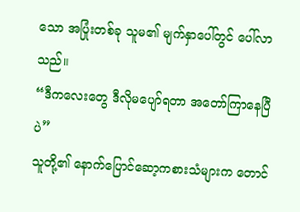သော အပြုံးတစ်ခု သူမ၏ မျက်နှာပေါ်တွင် ပေါ်လာသည်။
“ဒီကလေးတွေ ဒီလိုမပျော်ရတာ အတော်ကြာနေပြီပဲ”
သူတို့၏ နောက်ပြောင်ဆော့ကစားသံများက တောင်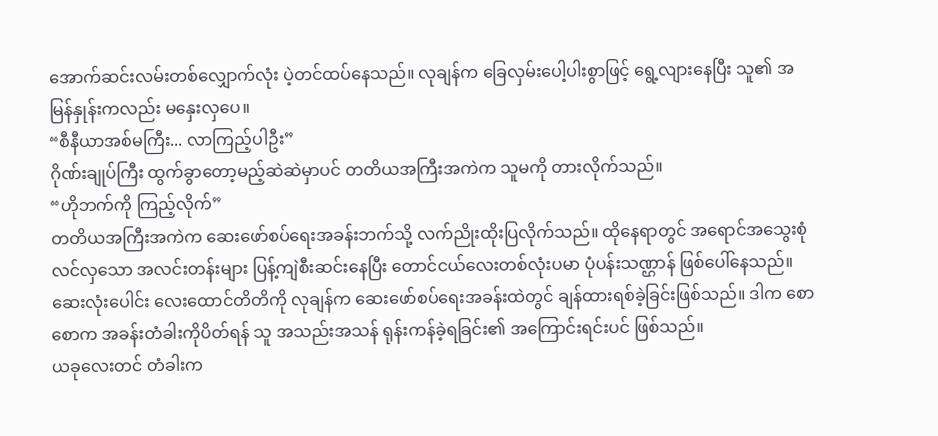အောက်ဆင်းလမ်းတစ်လျှောက်လုံး ပဲ့တင်ထပ်နေသည်။ လုချန်က ခြေလှမ်းပေါ့ပါးစွာဖြင့် ရွေ့လျားနေပြီး သူ၏ အမြန်နှုန်းကလည်း မနှေးလှပေ။
“စီနီယာအစ်မကြီး... လာကြည့်ပါဦး”
ဂိုဏ်းချုပ်ကြီး ထွက်ခွာတော့မည့်ဆဲဆဲမှာပင် တတိယအကြီးအကဲက သူမကို တားလိုက်သည်။
“ဟိုဘက်ကို ကြည့်လိုက်”
တတိယအကြီးအကဲက ဆေးဖော်စပ်ရေးအခန်းဘက်သို့ လက်ညိုးထိုးပြလိုက်သည်။ ထိုနေရာတွင် အရောင်အသွေးစုံလင်လှသော အလင်းတန်းများ ပြန့်ကျဲစီးဆင်းနေပြီး တောင်ငယ်လေးတစ်လုံးပမာ ပုံပန်းသဏ္ဌာန် ဖြစ်ပေါ်နေသည်။ ဆေးလုံးပေါင်း လေးထောင်တိတိကို လုချန်က ဆေးဖော်စပ်ရေးအခန်းထဲတွင် ချန်ထားရစ်ခဲ့ခြင်းဖြစ်သည်။ ဒါက စောစောက အခန်းတံခါးကိုပိတ်ရန် သူ အသည်းအသန် ရုန်းကန်ခဲ့ရခြင်း၏ အကြောင်းရင်းပင် ဖြစ်သည်။
ယခုလေးတင် တံခါးက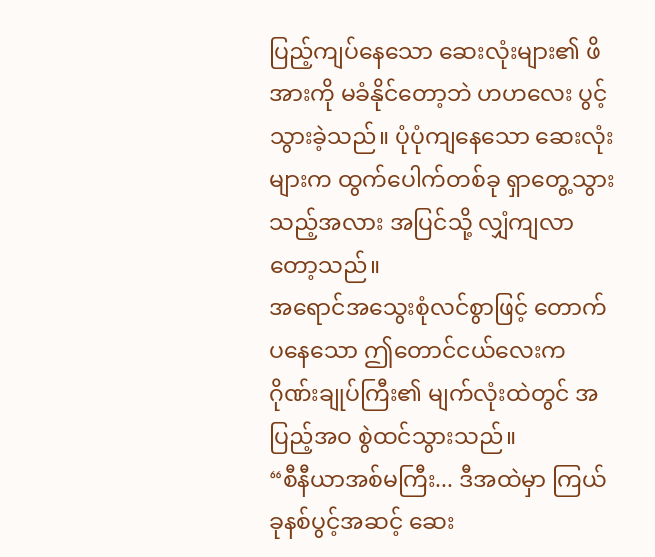ပြည့်ကျပ်နေသော ဆေးလုံးများ၏ ဖိအားကို မခံနိုင်တော့ဘဲ ဟဟလေး ပွင့်သွားခဲ့သည်။ ပုံပုံကျနေသော ဆေးလုံးများက ထွက်ပေါက်တစ်ခု ရှာတွေ့သွားသည့်အလား အပြင်သို့ လျှံကျလာတော့သည်။
အရောင်အသွေးစုံလင်စွာဖြင့် တောက်ပနေသော ဤတောင်ငယ်လေးက ဂိုဏ်းချုပ်ကြီး၏ မျက်လုံးထဲတွင် အပြည့်အဝ စွဲထင်သွားသည်။
“စီနီယာအစ်မကြီး... ဒီအထဲမှာ ကြယ်ခုနစ်ပွင့်အဆင့် ဆေး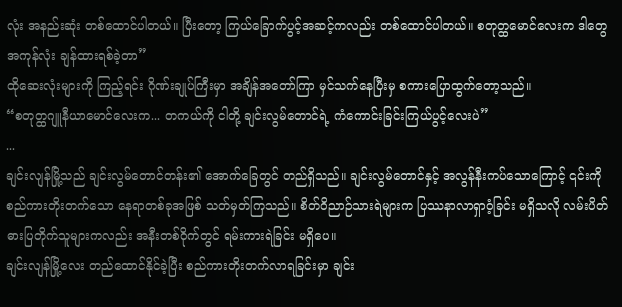လုံး အနည်းဆုံး တစ်ထောင်ပါတယ်။ ပြီးတော့ ကြယ်ခြောက်ပွင့်အဆင့်ကလည်း တစ်ထောင်ပါတယ်။ စတုတ္ထမောင်လေးက ဒါတွေအကုန်လုံး ချန်ထားရစ်ခဲ့တာ”
ထိုဆေးလုံးများကို ကြည့်ရင်း ဂိုဏ်းချုပ်ကြီးမှာ အချိန်အတော်ကြာ မှင်သက်နေပြီးမှ စကားပြောထွက်တော့သည်။
“စတုတ္ထဂျူနီယာမောင်လေးက... တကယ်ကို ငါတို့ ချင်းလွမ်တောင်ရဲ့ ကံကောင်းခြင်းကြယ်ပွင့်လေးပဲ”
...
ချင်းလျန်မြို့သည် ချင်းလွမ်တောင်တန်း၏ အောက်ခြေတွင် တည်ရှိသည်။ ချင်းလွမ်တောင်နှင့် အလွန်နီးကပ်သောကြောင့် ၎င်းကို စည်ကားတိုးတက်သော နေရာတစ်ခုအဖြစ် သတ်မှတ်ကြသည်။ စိတ်ဝိညာဉ်သားရဲများက ပြဿနာလာရှာဝံ့ခြင်း မရှိသလို လမ်းပိတ်ဓားပြတိုက်သူများကလည်း အနီးတစ်ဝိုက်တွင် ရမ်းကားရဲခြင်း မရှိပေ။
ချင်းလျန်မြို့လေး တည်ထောင်နိုင်ခဲ့ပြီး စည်ကားတိုးတက်လာရခြင်းမှာ ချင်း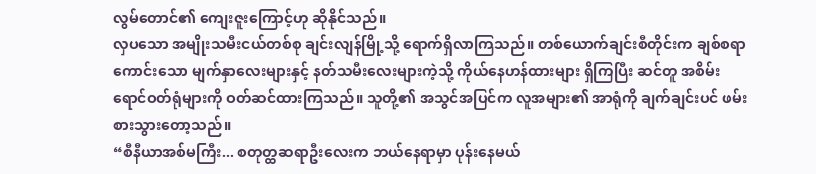လွမ်တောင်၏ ကျေးဇူးကြောင့်ဟု ဆိုနိုင်သည်။
လှပသော အမျိုးသမီးငယ်တစ်စု ချင်းလျန်မြို့သို့ ရောက်ရှိလာကြသည်။ တစ်ယောက်ချင်းစီတိုင်းက ချစ်စရာကောင်းသော မျက်နှာလေးများနှင့် နတ်သမီးလေးများကဲ့သို့ ကိုယ်နေဟန်ထားများ ရှိကြပြီး ဆင်တူ အစိမ်းရောင်ဝတ်ရုံများကို ဝတ်ဆင်ထားကြသည်။ သူတို့၏ အသွင်အပြင်က လူအများ၏ အာရုံကို ချက်ချင်းပင် ဖမ်းစားသွားတော့သည်။
“စီနီယာအစ်မကြီး... စတုတ္ထဆရာဦးလေးက ဘယ်နေရာမှာ ပုန်းနေမယ်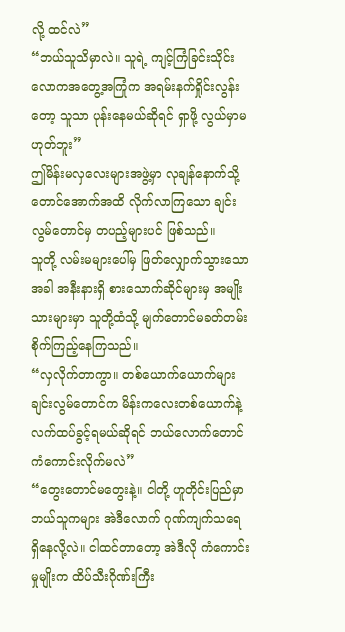လို့ ထင်လဲ”
“ဘယ်သူသိမှာလဲ။ သူရဲ့ ကျင့်ကြံခြင်းသိုင်းလောကအတွေ့အကြုံက အရမ်းနက်ရှိုင်းလွန်းတော့ သူသာ ပုန်းနေမယ်ဆိုရင် ရှာဖို့ လွယ်မှာမဟုတ်ဘူး”
ဤမိန်းမလှလေးများအဖွဲ့မှာ လုချန်နောက်သို့ တောင်အောက်အထိ လိုက်လာကြသော ချင်းလွမ်တောင်မှ တပည့်များပင် ဖြစ်သည်။
သူတို့ လမ်းမများပေါ်မှ ဖြတ်လျှောက်သွားသောအခါ အနီးနားရှိ စားသောက်ဆိုင်များမှ အမျိုးသားများမှာ သူတို့ထံသို့ မျက်တောင်မခတ်တမ်း စိုက်ကြည့်နေကြသည်။
“လှလိုက်တာကွာ။ တစ်ယောက်ယောက်များ ချင်းလွမ်တောင်က မိန်းကလေးတစ်ယောက်နဲ့ လက်ထပ်ခွင့်ရမယ်ဆိုရင် ဘယ်လောက်တောင် ကံကောင်းလိုက်မလဲ”
“တွေးတောင်မတွေးနဲ့။ ငါတို့ ဟူတိုင်းပြည်မှာ ဘယ်သူကများ အဲဒီလောက် ဂုဏ်ကျက်သရေ ရှိနေလို့လဲ။ ငါထင်တာတော့ အဲဒီလို ကံကောင်းမှုမျိုးက ထိပ်သီးဂိုဏ်းကြီး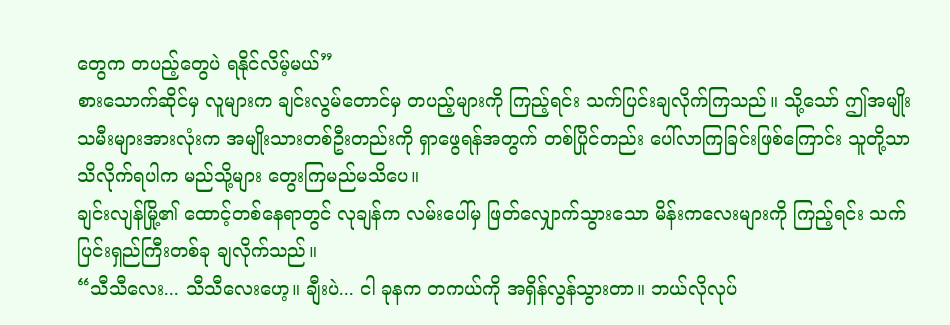တွေက တပည့်တွေပဲ ရနိုင်လိမ့်မယ်”
စားသောက်ဆိုင်မှ လူများက ချင်းလွမ်တောင်မှ တပည့်များကို ကြည့်ရင်း သက်ပြင်းချလိုက်ကြသည်။ သို့သော် ဤအမျိုးသမီးများအားလုံးက အမျိုးသားတစ်ဦးတည်းကို ရှာဖွေရန်အတွက် တစ်ပြိုင်တည်း ပေါ်လာကြခြင်းဖြစ်ကြောင်း သူတို့သာ သိလိုက်ရပါက မည်သို့များ တွေးကြမည်မသိပေ။
ချင်းလျန်မြို့၏ ထောင့်တစ်နေရာတွင် လုချန်က လမ်းပေါ်မှ ဖြတ်လျှောက်သွားသော မိန်းကလေးများကို ကြည့်ရင်း သက်ပြင်းရှည်ကြီးတစ်ခု ချလိုက်သည်။
“သီသီလေး... သီသီလေးဟေ့။ ချီးပဲ... ငါ ခုနက တကယ်ကို အရှိန်လွန်သွားတာ။ ဘယ်လိုလုပ်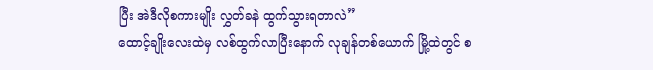ပြီး အဲဒီလိုစကားမျိုး လွှတ်ခနဲ ထွက်သွားရတာလဲ”
ထောင့်ချိုးလေးထဲမှ လစ်ထွက်လာပြီးနောက် လုချန်တစ်ယောက် မြို့ထဲတွင် စ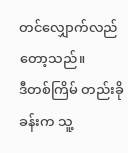တင်လျှောက်လည်တော့သည်။
ဒီတစ်ကြိမ် တည်းခိုခန်းက သူ့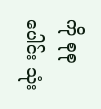ကို စုစုပေါင်း သုံး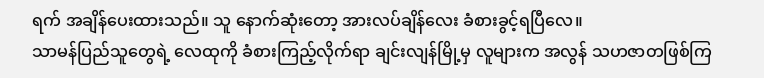ရက် အချိန်ပေးထားသည်။ သူ နောက်ဆုံးတော့ အားလပ်ချိန်လေး ခံစားခွင့်ရပြီလေ။
သာမန်ပြည်သူတွေရဲ့ လေထုကို ခံစားကြည့်လိုက်ရာ ချင်းလျန်မြို့မှ လူများက အလွန် သဟဇာတဖြစ်ကြ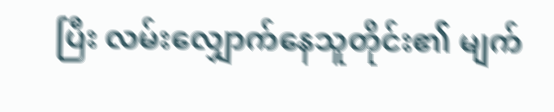ပြီး လမ်းလျှောက်နေသူတိုင်း၏ မျက်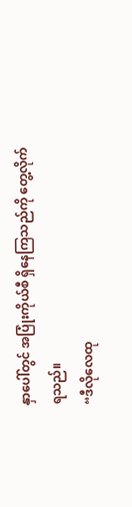နှာပေါ်တွင် အပြုံးကိုယ်စီ ရှိနေကြသည်ကို တွေ့လိုက်ရသည်။
“ဒီလိုလေထု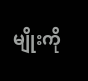မျိုးကို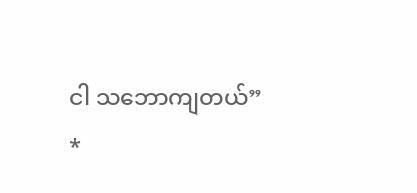ငါ သဘောကျတယ်”
*